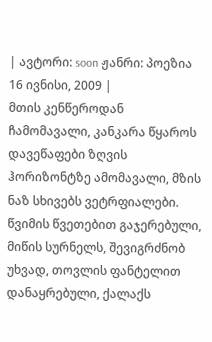| ავტორი: soon ჟანრი: პოეზია 16 ივნისი, 2009 |
მთის კენწეროდან ჩამომავალი, კანკარა წყაროს დავეწაფები ზღვის ჰორიზონტზე ამომავალი, მზის ნაზ სხივებს ვეტრფიალები.
წვიმის წვეთებით გაჯერებული, მიწის სურნელს, შევიგრძნობ უხვად, თოვლის ფანტელით დანაყრებული, ქალაქს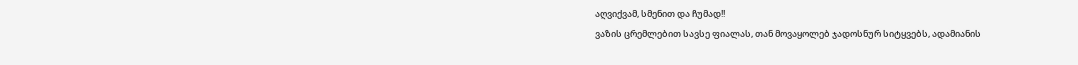აღვიქვამ, სმენით და ჩუმად!!
ვაზის ცრემლებით სავსე ფიალას, თან მოვაყოლებ ჯადოსნურ სიტყვებს, ადამიანის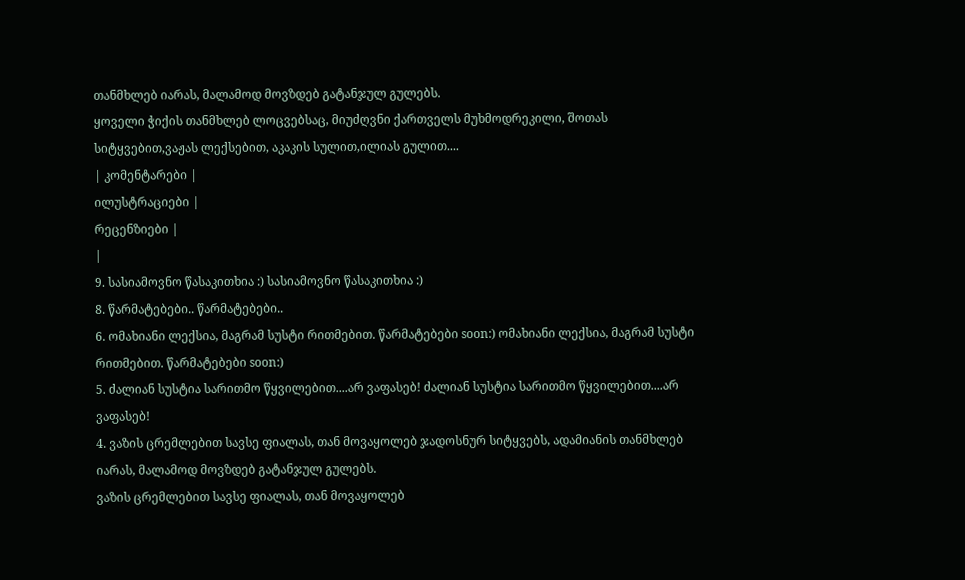თანმხლებ იარას, მალამოდ მოვზდებ გატანჯულ გულებს.
ყოველი ჭიქის თანმხლებ ლოცვებსაც, მიუძღვნი ქართველს მუხმოდრეკილი, შოთას სიტყვებით,ვაჟას ლექსებით, აკაკის სულით,ილიას გულით....
| კომენტარები |
ილუსტრაციები |
რეცენზიები |
|
9. სასიამოვნო წასაკითხია :) სასიამოვნო წასაკითხია :)
8. წარმატებები.. წარმატებები..
6. ომახიანი ლექსია, მაგრამ სუსტი რითმებით. წარმატებები soon:) ომახიანი ლექსია, მაგრამ სუსტი რითმებით. წარმატებები soon:)
5. ძალიან სუსტია სარითმო წყვილებით....არ ვაფასებ! ძალიან სუსტია სარითმო წყვილებით....არ ვაფასებ!
4. ვაზის ცრემლებით სავსე ფიალას, თან მოვაყოლებ ჯადოსნურ სიტყვებს, ადამიანის თანმხლებ იარას, მალამოდ მოვზდებ გატანჯულ გულებს.
ვაზის ცრემლებით სავსე ფიალას, თან მოვაყოლებ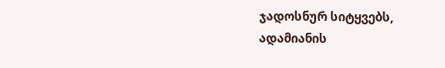ჯადოსნურ სიტყვებს, ადამიანის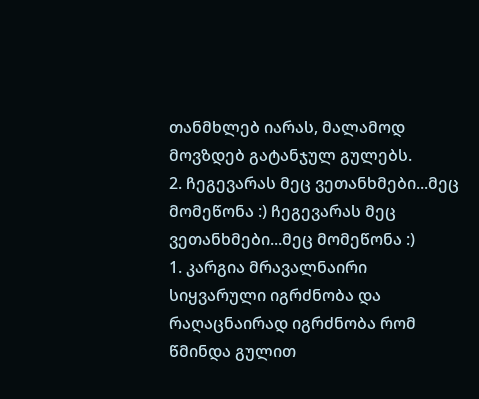თანმხლებ იარას, მალამოდ მოვზდებ გატანჯულ გულებს.
2. ჩეგევარას მეც ვეთანხმები...მეც მომეწონა :) ჩეგევარას მეც ვეთანხმები...მეც მომეწონა :)
1. კარგია მრავალნაირი სიყვარული იგრძნობა და რაღაცნაირად იგრძნობა რომ წმინდა გულით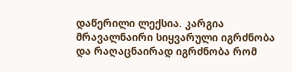დაწერილი ლექსია. კარგია მრავალნაირი სიყვარული იგრძნობა და რაღაცნაირად იგრძნობა რომ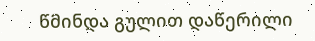წმინდა გულით დაწერილი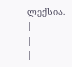ლექსია.
|
|
|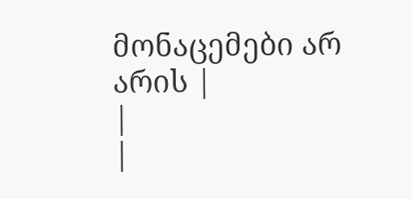მონაცემები არ არის |
|
|